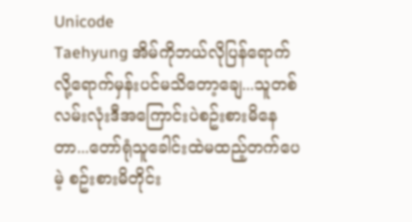Unicode
Taehyung အိမ်ကိုဘယ်လိုပြန်ရောက်လို့ရောက်မှန်းပင်မသိတော့ချေ...သူတစ်လမ်းလုံးဒီအကြောင်းပဲစဥ်းစားမိနေတာ...တော်ရုံသူခေါင်းထဲမထည့်တက်ပေမဲ့ စဥ်းစားမိတိုင်း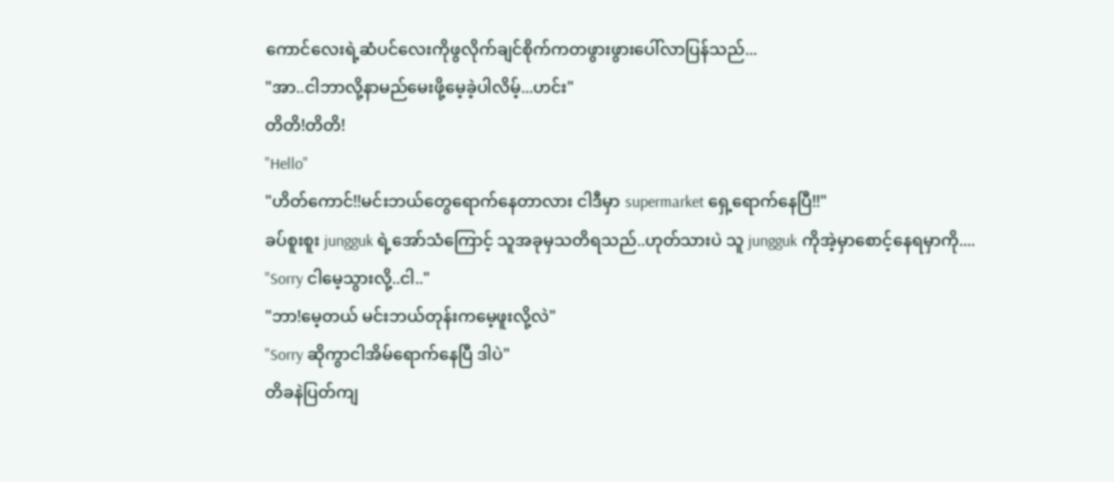ကောင်လေးရဲ့ဆံပင်လေးကိုဖွလိုက်ချင်စိုက်ကတဖွားဖွားပေါ်လာပြန်သည်...
"အာ..ငါဘာလို့နာမည်မေးဖို့မေ့ခဲ့ပါလိမ့်...ဟင်း"
တိတိ!တိတိ!
"Hello"
"ဟိတ်ကောင်!!မင်းဘယ်တွေရောက်နေတာလား ငါဒီမှာ supermarket ရှေ့ရောက်နေပြီ!!"
ခပ်စူးစူး jungguk ရဲ့အော်သံကြောင့် သူအခုမှသတိရသည်..ဟုတ်သားပဲ သူ jungguk ကိုအဲ့မှာစောင့်နေရမှာကို....
"Sorry ငါမေ့သွားလို့..ငါ.."
"ဘာ!မေ့တယ် မင်းဘယ်တုန်းကမေ့ဖူးလို့လဲ"
"Sorry ဆိုကွာငါအိမ်ရောက်နေပြီ ဒါပဲ"
တိခနဲပြတ်ကျ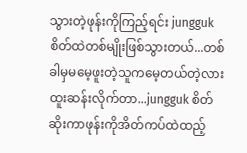သွားတဲ့ဖုန်းကိုကြည့်ရင်း jungguk စိတ်ထဲတစ်မျိုးဖြစ်သွားတယ်...တစ်ခါမှမမေ့ဖူးတဲ့သူကမေ့တယ်တဲ့လား ထူးဆန်းလိုက်တာ...jungguk စိတ်ဆိုးကာဖုန်းကိုအိတ်ကပ်ထဲထည့်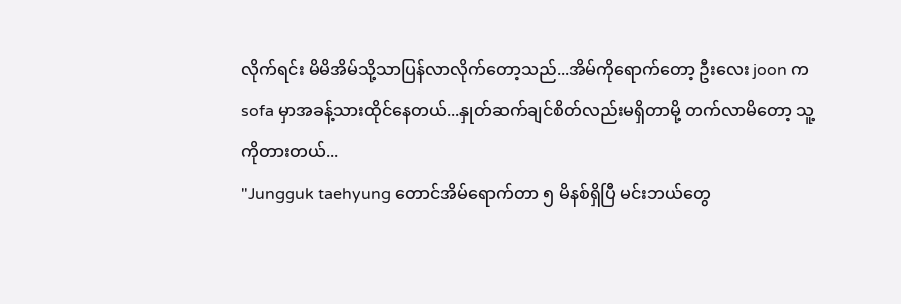လိုက်ရင်း မိမိအိမ်သို့သာပြန်လာလိုက်တော့သည်...အိမ်ကိုရောက်တော့ ဦးလေး joon က sofa မှာအခန့်သားထိုင်နေတယ်...နှုတ်ဆက်ချင်စိတ်လည်းမရှိတာမို့ တက်လာမိတော့ သူ့ကိုတားတယ်...
"Jungguk taehyung တောင်အိမ်ရောက်တာ ၅ မိနစ်ရှိပြီ မင်းဘယ်တွေ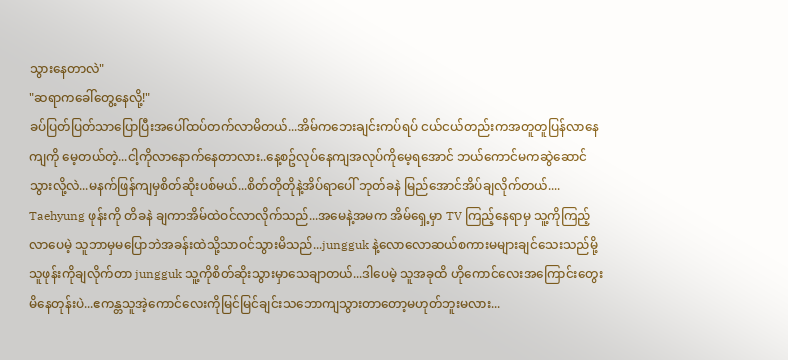သွားနေတာလဲ"
"ဆရာကခေါ်တွေ့နေလို့!"
ခပ်ပြတ်ပြတ်သာပြောပြီးအပေါ်ထပ်တက်လာမိတယ်...အိမ်ကဘေးချင်းကပ်ရပ် ငယ်ငယ်တည်းကအတူတူပြန်လာနေကျကို မေ့တယ်တဲ့...ငါ့ကိုလာနောက်နေတာလား..နေ့စဥ်လုပ်နေကျအလုပ်ကိုမေ့ရအောင် ဘယ်ကောင်မကဆွဲဆောင်သွားလို့လဲ...မနက်ဖြန်ကျမှစိတ်ဆိုးပစ်မယ်...စိတ်တိုတိုနဲ့အိပ်ရာပေါ် ဘုတ်ခနဲ မြည်အောင်အိပ်ချလိုက်တယ်....
Taehyung ဖုန်းကို တိခနဲ ချကာအိမ်ထဲဝင်လာလိုက်သည်...အမေနဲ့အမက အိမ်ရှေ့မှာ TV ကြည့်နေရာမှ သူ့ကိုကြည့်လာပေမဲ့ သူဘာမှမပြောဘဲအခန်းထဲသို့သာဝင်သွားမိသည်...jungguk နဲ့လောလောဆယ်စကားမများချင်သေးသည်မို့ သူဖုန်းကိုချလိုက်တာ jungguk သူ့ကိုစိတ်ဆိုးသွားမှာသေချာတယ်...ဒါပေမဲ့ သူအခုထိ ဟိုကောင်လေးအကြောင်းတွေးမိနေတုန်းပဲ...ဧကန္တသူအဲ့ကောင်လေးကိုမြင်မြင်ချင်းသဘောကျသွားတာတော့မဟုတ်ဘူးမလား...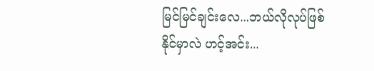မြင်မြင်ချင်းလေ...ဘယ်လိုလုပ်ဖြစ်နိုင်မှာလဲ ဟင့်အင်း...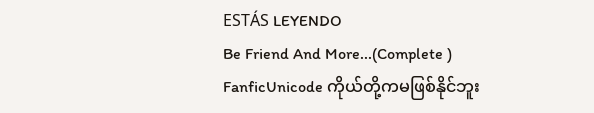ESTÁS LEYENDO
Be Friend And More...(Complete )
FanficUnicode ကိုယ်တို့ကမဖြစ်နိုင်ဘူး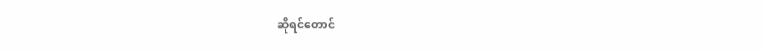ဆိုရင်တောင်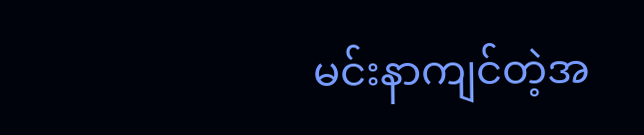မင်းနာကျင်တဲ့အ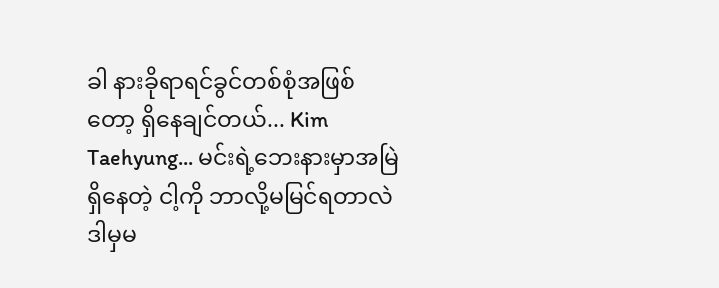ခါ နားခိုရာရင်ခွင်တစ်စုံအဖြစ်တော့ ရှိနေချင်တယ်... Kim Taehyung... မင်းရဲ့ဘေးနားမှာအမြဲရှိနေတဲ့ ငါ့ကို ဘာလို့မမြင်ရတာလဲ ဒါမှမ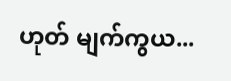ဟုတ် မျက်ကွယ...